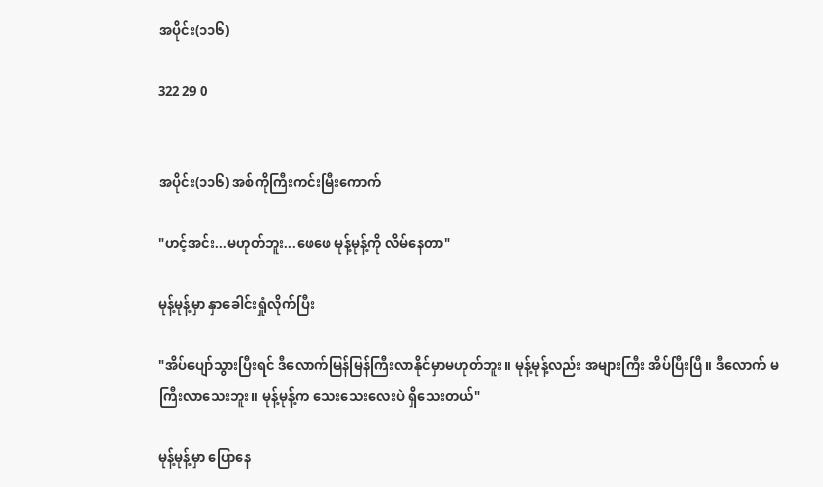အပိုင်း(၁၁၆)

322 29 0


အပိုင်း(၁၁၆) အစ်ကိုကြီးကင်းမြီးကောက်

"ဟင့်အင်း...မဟုတ်ဘူး...ဖေဖေ မုန့်မုန့်ကို လိမ်နေတာ"

မုန့်မုန့်မှာ နှာခေါင်းရှုံလိုက်ပြီး

"အိပ်ပျော်သွားပြီးရင် ဒီလောက်မြန်မြန်ကြီးလာနိုင်မှာမဟုတ်ဘူး။ မုန့်မုန့်လည်း အများကြီး အိပ်ပြီးပြီ။ ဒီလောက် မကြီးလာသေးဘူး။ မုန့်မုန့်က သေးသေးလေးပဲ ရှိသေးတယ်"

မုန့်မုန့်မှာ ပြောနေ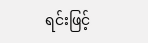ရင်းဖြင့်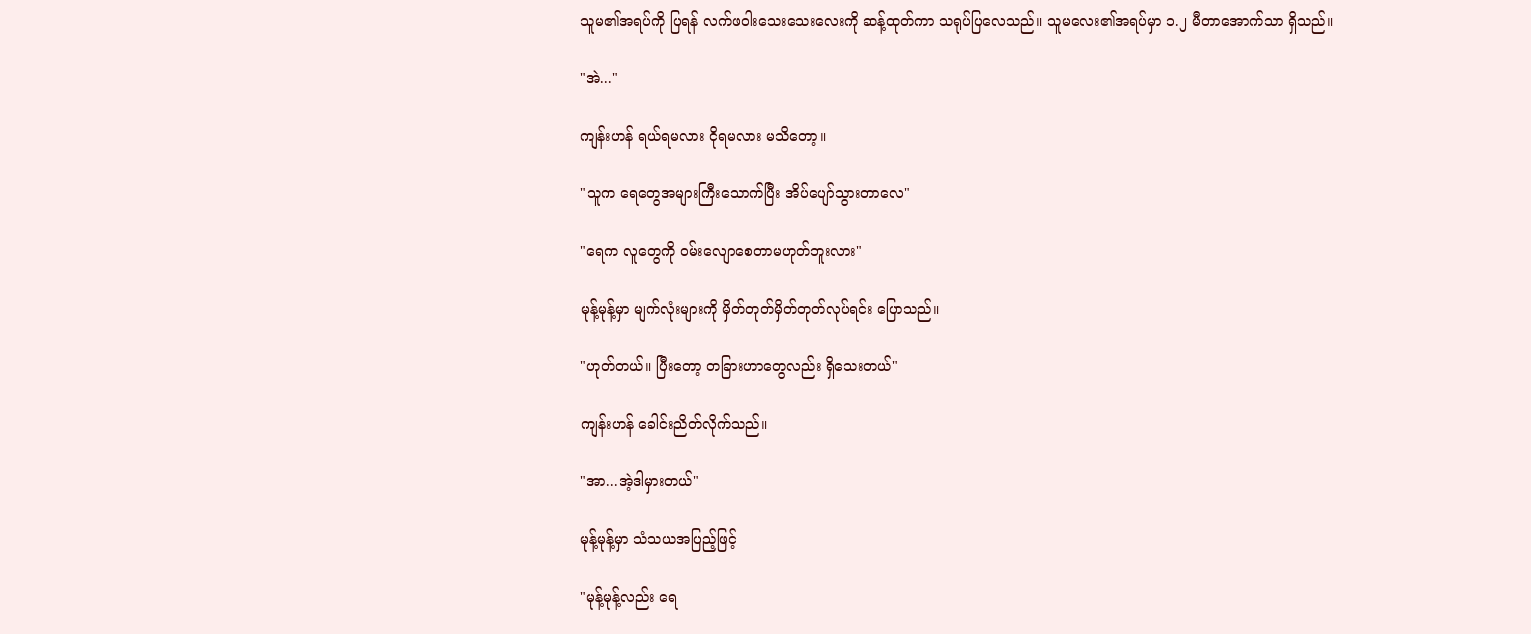သူမ၏အရပ်ကို ပြရန် လက်ဖဝါးသေးသေးလေးကို ဆန့်ထုတ်ကာ သရုပ်ပြလေသည်။ သူမလေး၏အရပ်မှာ ၁.၂ မီတာအောက်သာ ရှိသည်။

"အဲ..."

ကျန်းဟန် ရယ်ရမလား ငိုရမလား မသိတော့။

"သူက ရေတွေအများကြီးသောက်ပြီး အိပ်ပျော်သွားတာလေ"

"ရေက လူတွေကို ဝမ်းလျောစေတာမဟုတ်ဘူးလား"

မုန့်မုန့်မှာ မျက်လုံးများကို မှိတ်တုတ်မှိတ်တုတ်လုပ်ရင်း‌ ပြောသည်။

"ဟုတ်တယ်။ ပြီးတော့ တခြားဟာတွေလည်း ရှိသေးတယ်"

ကျန်းဟန် ခေါင်းညိတ်လိုက်သည်။

"အာ...အဲ့ဒါမှားတယ်"

မုန့်မုန့်မှာ သံသယအပြည့်ဖြင့်

"မုန့်မုန့်လည်း ရေ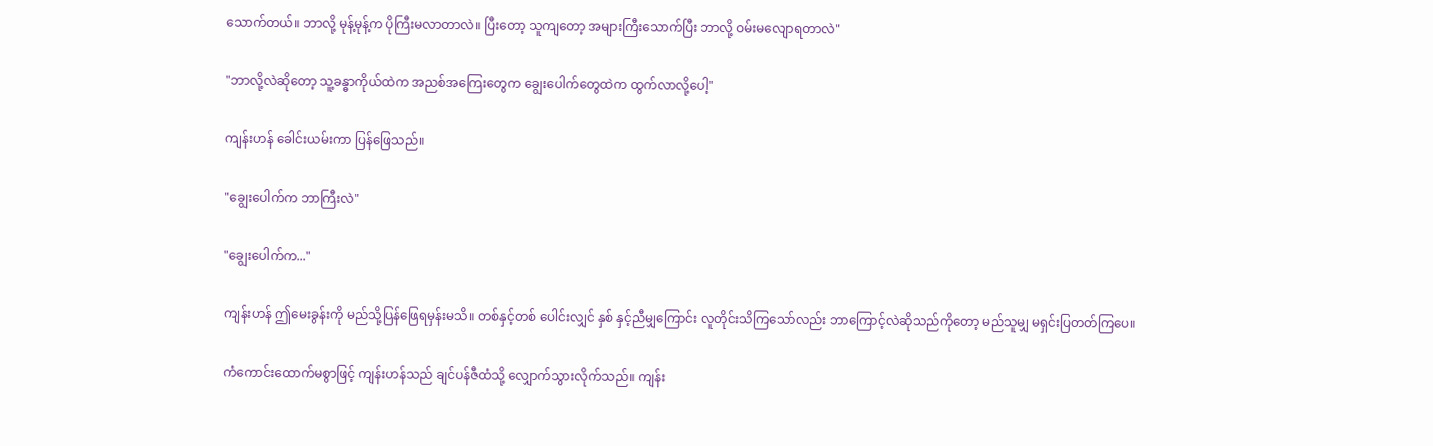သောက်တယ်။ ဘာလို့ မုန့်မုန့်က ပိုကြီးမလာတာလဲ။ ပြီးတော့ သူကျတော့ အများကြီးသောက်ပြီး ဘာလို့ ဝမ်းမလျောရတာလဲ"

"ဘာလို့လဲဆိုတော့ သူ့ခန္ဓာကိုယ်ထဲက အညစ်အကြေးတွေက ချွေးပေါက်တွေထဲက ထွက်လာလို့ပေါ့"

ကျန်းဟန် ခေါင်းယမ်းကာ ပြန်ဖြေသည်။

"ချွေးပေါက်က ဘာကြီးလဲ"

"ချွေးပေါက်က..."

ကျန်းဟန် ဤမေးခွန်းကို မည်သို့ပြန်ဖြေရမှန်းမသိ။ တစ်နှင့်တစ် ပေါင်းလျှင် နှစ် နှင့်ညီမျှကြောင်း လူတိုင်းသိကြသော်လည်း ဘာကြောင့်လဲဆိုသည်ကိုတော့ မည်သူမျှ မရှင်းပြတတ်ကြပေ။

ကံကောင်းထောက်မစွာဖြင့် ကျန်းဟန်သည် ချင်ပန်ဇီထံသို့ လျှောက်သွားလိုက်သည်။ ကျန်း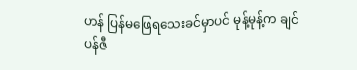ဟန် ပြန်မဖြေရသေးခင်မှာပင် မုန့်မုန့်က ချင်ပန်ဇီ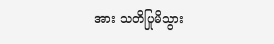အား သတိပြုမိသွား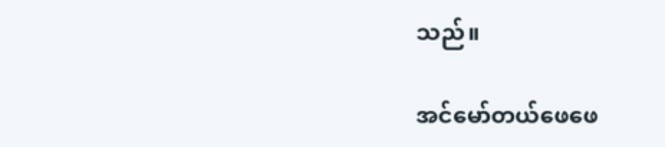သည်။

အင်မော်တယ်ဖေဖေ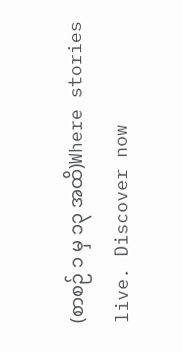(စာစဉ် ၁ မှ ၁၃ အထိ)Where stories live. Discover now